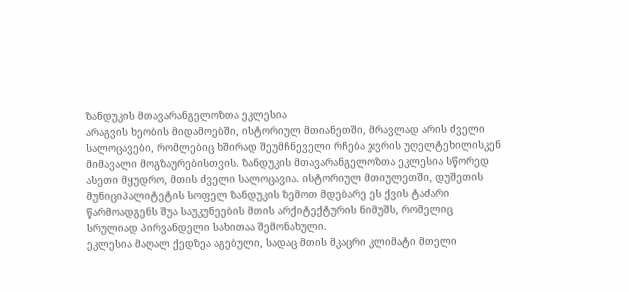ზანდუკის მთავარანგელოზთა ეკლესია
არაგვის ხეობის მიდამოებში, ისტორიულ მთიანეთში, მრავლად არის ძველი სალოცავები, რომლებიც ხშირად შეუმჩნეველი რჩება ჯვრის უღელტეხილისკენ მიმავალი მოგზაურებისთვის. ზანდუკის მთავარანგელოზთა ეკლესია სწორედ ასეთი მყუდრო, მთის ძველი სალოცავია. ისტორიულ მთიულეთში, დუშეთის მუნიციპალიტეტის სოფელ ზანდუკის ზემოთ მდებარე ეს ქვის ტაძარი წარმოადგენს შუა საუკუნეების მთის არქიტექტურის ნიმუშს, რომელიც სრულიად პირვანდელი სახითაა შემონახული.
ეკლესია მაღალ ქედზეა აგებული, სადაც მთის მკაცრი კლიმატი მთელი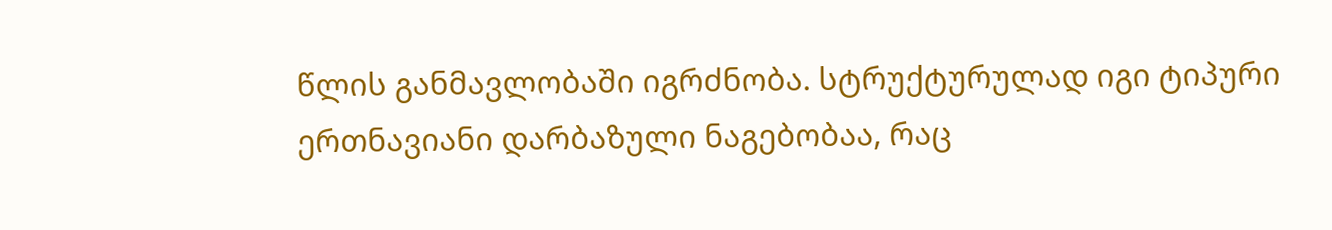წლის განმავლობაში იგრძნობა. სტრუქტურულად იგი ტიპური ერთნავიანი დარბაზული ნაგებობაა, რაც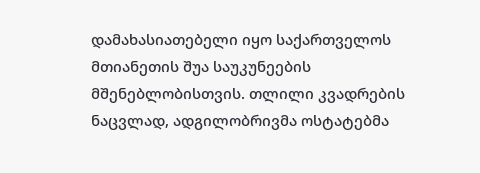დამახასიათებელი იყო საქართველოს მთიანეთის შუა საუკუნეების მშენებლობისთვის. თლილი კვადრების ნაცვლად, ადგილობრივმა ოსტატებმა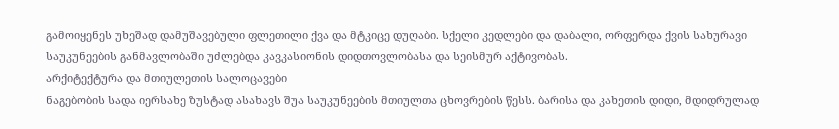გამოიყენეს უხეშად დამუშავებული ფლეთილი ქვა და მტკიცე დუღაბი. სქელი კედლები და დაბალი, ორფერდა ქვის სახურავი საუკუნეების განმავლობაში უძლებდა კავკასიონის დიდთოვლობასა და სეისმურ აქტივობას.
არქიტექტურა და მთიულეთის სალოცავები
ნაგებობის სადა იერსახე ზუსტად ასახავს შუა საუკუნეების მთიულთა ცხოვრების წესს. ბარისა და კახეთის დიდი, მდიდრულად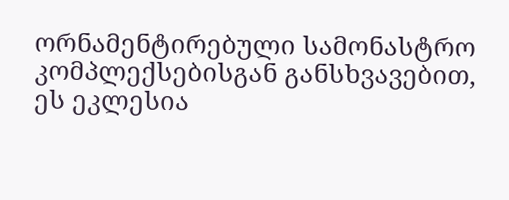ორნამენტირებული სამონასტრო კომპლექსებისგან განსხვავებით, ეს ეკლესია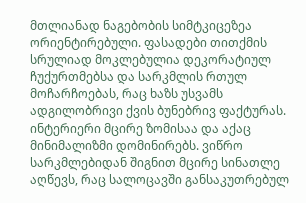მთლიანად ნაგებობის სიმტკიცეზეა ორიენტირებული. ფასადები თითქმის სრულიად მოკლებულია დეკორატიულ ჩუქურთმებსა და სარკმლის რთულ მოჩარჩოებას, რაც ხაზს უსვამს ადგილობრივი ქვის ბუნებრივ ფაქტურას.
ინტერიერი მცირე ზომისაა და აქაც მინიმალიზმი დომინირებს. ვიწრო სარკმლებიდან შიგნით მცირე სინათლე აღწევს, რაც სალოცავში განსაკუთრებულ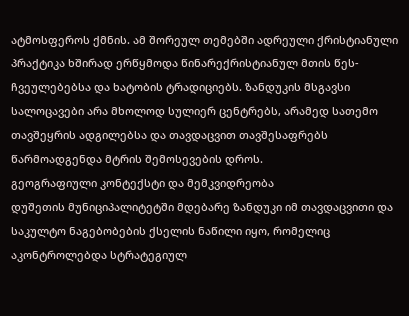ატმოსფეროს ქმნის. ამ შორეულ თემებში ადრეული ქრისტიანული პრაქტიკა ხშირად ერწყმოდა წინარექრისტიანულ მთის წეს-ჩვეულებებსა და ხატობის ტრადიციებს. ზანდუკის მსგავსი სალოცავები არა მხოლოდ სულიერ ცენტრებს, არამედ სათემო თავშეყრის ადგილებსა და თავდაცვით თავშესაფრებს წარმოადგენდა მტრის შემოსევების დროს.
გეოგრაფიული კონტექსტი და მემკვიდრეობა
დუშეთის მუნიციპალიტეტში მდებარე ზანდუკი იმ თავდაცვითი და საკულტო ნაგებობების ქსელის ნაწილი იყო, რომელიც აკონტროლებდა სტრატეგიულ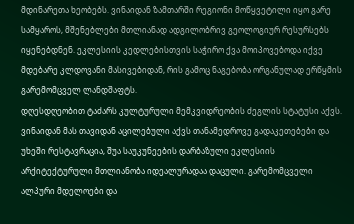მდინარეთა ხეობებს. ვინაიდან ზამთარში რეგიონი მოწყვეტილი იყო გარე სამყაროს, მშენებლები მთლიანად ადგილობრივ გეოლოგიურ რესურსებს იყენებდნენ. ეკლესიის კედლებისთვის საჭირო ქვა მოიპოვებოდა იქვე მდებარე კლდოვანი მასივებიდან, რის გამოც ნაგებობა ორგანულად ერწყმის გარემომცველ ლანდშაფტს.
დღესდღეობით ტაძარს კულტურული მემკვიდრეობის ძეგლის სტატუსი აქვს. ვინაიდან მას თავიდან აცილებული აქვს თანამედროვე გადაკეთებები და უხეში რესტავრაცია, შუა საუკუნეების დარბაზული ეკლესიის არქიტექტურული მთლიანობა იდეალურადაა დაცული. გარემომცველი ალპური მდელოები და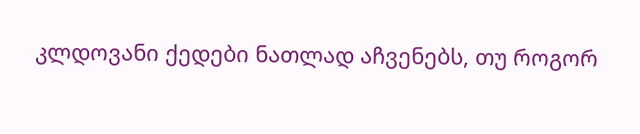კლდოვანი ქედები ნათლად აჩვენებს, თუ როგორ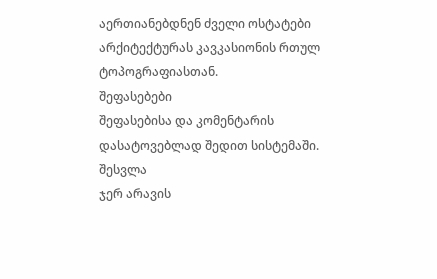აერთიანებდნენ ძველი ოსტატები არქიტექტურას კავკასიონის რთულ ტოპოგრაფიასთან.
შეფასებები
შეფასებისა და კომენტარის დასატოვებლად შედით სისტემაში. შესვლა
ჯერ არავის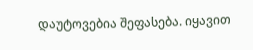დაუტოვებია შეფასება. იყავით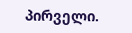პირველი.